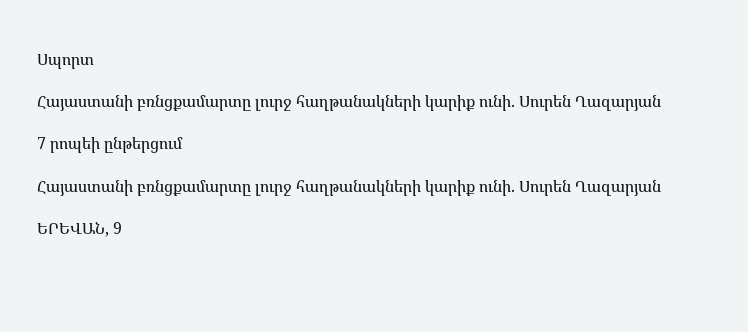Սպորտ

Հայաստանի բռնցքամարտը լուրջ հաղթանակների կարիք ունի. Սուրեն Ղազարյան

7 րոպեի ընթերցում

Հայաստանի բռնցքամարտը լուրջ հաղթանակների կարիք ունի. Սուրեն Ղազարյան

ԵՐԵՎԱՆ, 9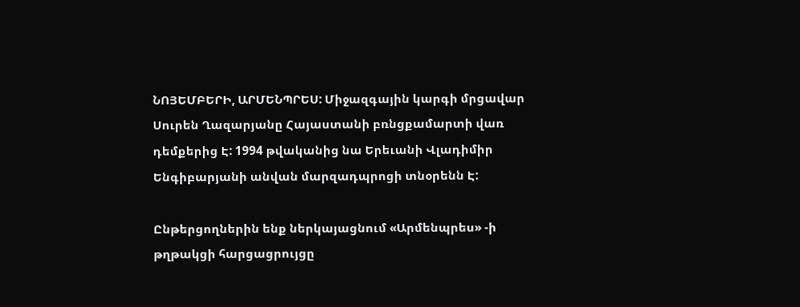ՆՈՅԵՄԲԵՐԻ, ԱՐՄԵՆՊՐԵՍ: Միջազգային կարգի մրցավար Սուրեն Ղազարյանը Հայաստանի բռնցքամարտի վառ դեմքերից Է: 1994 թվականից նա Երեւանի Վլադիմիր Ենգիբարյանի անվան մարզադպրոցի տնօրենն Է:

Ընթերցողներին ենք ներկայացնում «Արմենպրես» -ի թղթակցի հարցացրույցը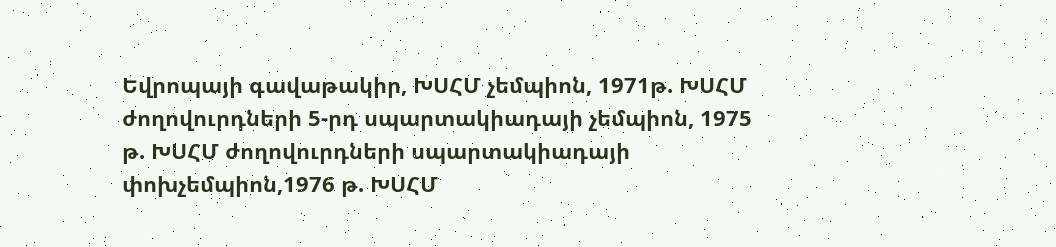Եվրոպայի գավաթակիր, ԽՍՀՄ չեմպիոն, 1971թ. ԽՍՀՄ ժողովուրդների 5-րդ սպարտակիադայի չեմպիոն, 1975 թ. ԽՍՀՄ ժողովուրդների սպարտակիադայի փոխչեմպիոն,1976 թ. ԽՍՀՄ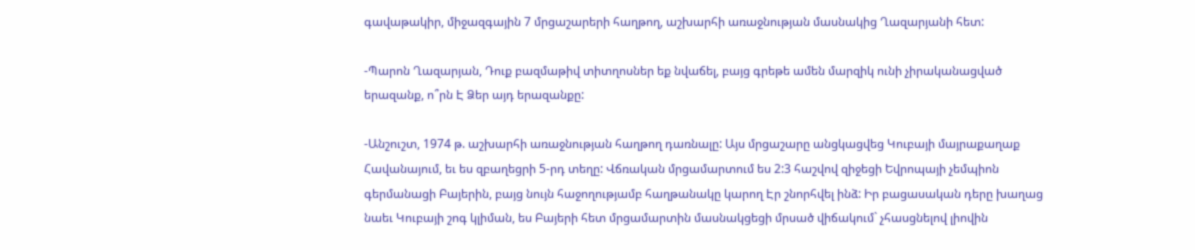գավաթակիր, միջազգային 7 մրցաշարերի հաղթող, աշխարհի առաջնության մասնակից Ղազարյանի հետ:

-Պարոն Ղազարյան, Դուք բազմաթիվ տիտղոսներ եք նվաճել, բայց գրեթե ամեն մարզիկ ունի չիրականացված երազանք, ո՞րն Է Ձեր այդ երազանքը:

-Անշուշտ, 1974 թ. աշխարհի առաջնության հաղթող դառնալը: Այս մրցաշարը անցկացվեց Կուբայի մայրաքաղաք Հավանայում, եւ ես զբաղեցրի 5-րդ տեղը: Վճռական մրցամարտում ես 2:3 հաշվով զիջեցի Եվրոպայի չեմպիոն գերմանացի Բայերին, բայց նույն հաջողությամբ հաղթանակը կարող Էր շնորհվել ինձ: Իր բացասական դերը խաղաց նաեւ Կուբայի շոգ կլիման, ես Բայերի հետ մրցամարտին մասնակցեցի մրսած վիճակում` չհասցնելով լիովին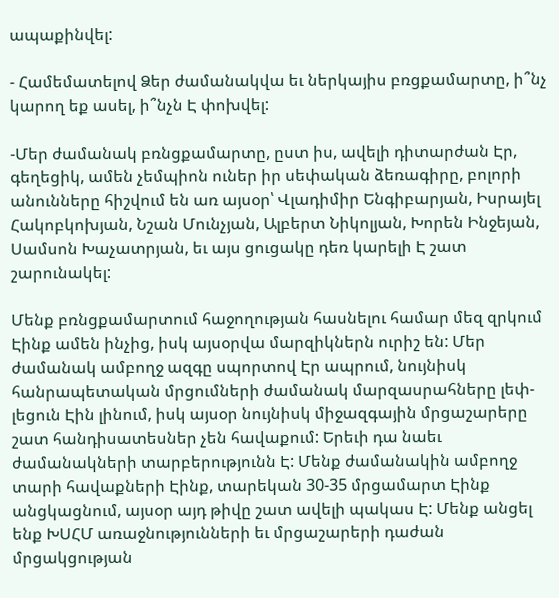ապաքինվել:

- Համեմատելով Ձեր ժամանակվա եւ ներկայիս բռցքամարտը, ի՞նչ կարող եք ասել, ի՞նչն Է փոխվել:

-Մեր ժամանակ բռնցքամարտը, ըստ իս, ավելի դիտարժան Էր, գեղեցիկ, ամեն չեմպիոն ուներ իր սեփական ձեռագիրը, բոլորի անունները հիշվում են առ այսօր՝ Վլադիմիր Ենգիբարյան, Իսրայել Հակոբկոխյան, Նշան Մունչյան, Ալբերտ Նիկոլյան, Խորեն Ինջեյան, Սամսոն Խաչատրյան, եւ այս ցուցակը դեռ կարելի Է շատ շարունակել:

Մենք բռնցքամարտում հաջողության հասնելու համար մեզ զրկում Էինք ամեն ինչից, իսկ այսօրվա մարզիկներն ուրիշ են: Մեր ժամանակ ամբողջ ազգը սպորտով Էր ապրում, նույնիսկ հանրապետական մրցումների ժամանակ մարզասրահները լեփ-լեցուն Էին լինում, իսկ այսօր նույնիսկ միջազգային մրցաշարերը շատ հանդիսատեսներ չեն հավաքում: Երեւի դա նաեւ ժամանակների տարբերությունն Է: Մենք ժամանակին ամբողջ տարի հավաքների Էինք, տարեկան 30-35 մրցամարտ Էինք անցկացնում, այսօր այդ թիվը շատ ավելի պակաս Է: Մենք անցել ենք ԽՍՀՄ առաջնությունների եւ մրցաշարերի դաժան մրցակցության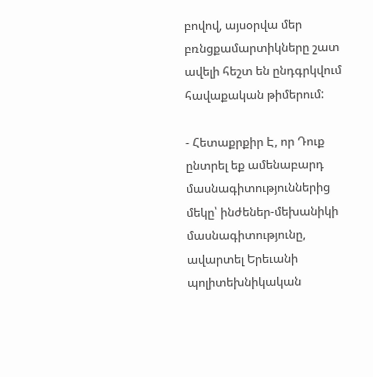բովով, այսօրվա մեր բռնցքամարտիկները շատ ավելի հեշտ են ընդգրկվում հավաքական թիմերում:

- Հետաքրքիր Է, որ Դուք ընտրել եք ամենաբարդ մասնագիտություններից մեկը՝ ինժեներ-մեխանիկի մասնագիտությունը, ավարտել Երեւանի պոլիտեխնիկական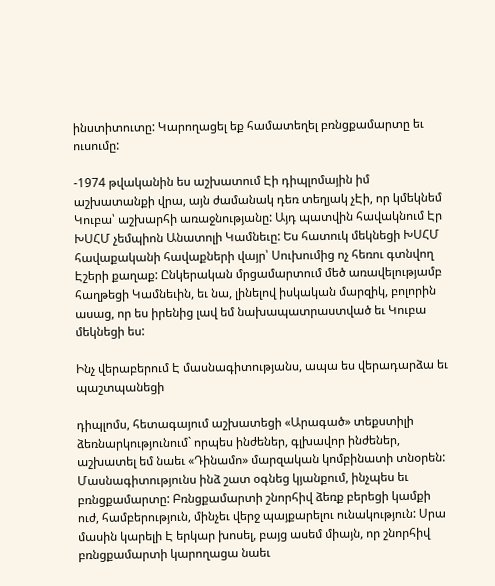ինստիտուտը: Կարողացել եք համատեղել բռնցքամարտը եւ ուսումը:

-1974 թվականին ես աշխատում Էի դիպլոմային իմ աշխատանքի վրա, այն ժամանակ դեռ տեղյակ չԷի, որ կմեկնեմ Կուբա՝ աշխարհի առաջնությանը: Այդ պատվին հավակնում Էր ԽՍՀՄ չեմպիոն Անատոլի Կամնեւը: Ես հատուկ մեկնեցի ԽՍՀՄ հավաքականի հավաքների վայր՝ Սուխումից ոչ հեռու գտնվող Էշերի քաղաք: Ընկերական մրցամարտում մեծ առավելությամբ հաղթեցի Կամնեւին, եւ նա, լինելով իսկական մարզիկ, բոլորին ասաց, որ ես իրենից լավ եմ նախապատրաստված եւ Կուբա մեկնեցի ես:

Ինչ վերաբերում Է մասնագիտությանս, ապա ես վերադարձա եւ պաշտպանեցի

դիպլոմս, հետագայում աշխատեցի «Արագած» տեքստիլի ձեռնարկությունում` որպես ինժեներ, գլխավոր ինժեներ, աշխատել եմ նաեւ «Դինամո» մարզական կոմբինատի տնօրեն: Մասնագիտությունս ինձ շատ օգնեց կյանքում, ինչպես եւ բռնցքամարտը: Բռնցքամարտի շնորհիվ ձեռք բերեցի կամքի ուժ, համբերություն, մինչեւ վերջ պայքարելու ունակություն: Սրա մասին կարելի Է երկար խոսել, բայց ասեմ միայն, որ շնորհիվ բռնցքամարտի կարողացա նաեւ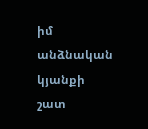իմ անձնական կյանքի շատ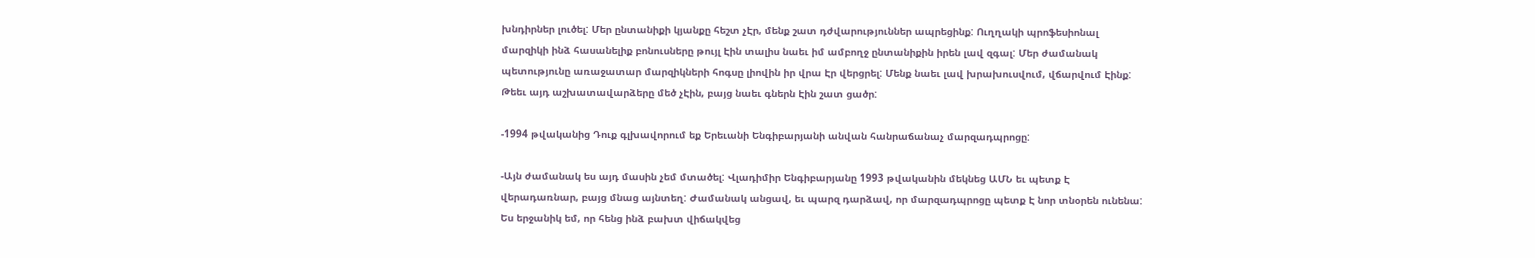խնդիրներ լուծել: Մեր ընտանիքի կյանքը հեշտ չԷր, մենք շատ դժվարություններ ապրեցինք: Ուղղակի պրոֆեսիոնալ մարզիկի ինձ հասանելիք բոնուսները թույլ Էին տալիս նաեւ իմ ամբողջ ընտանիքին իրեն լավ զգալ: Մեր ժամանակ պետությունը առաջատար մարզիկների հոգսը լիովին իր վրա Էր վերցրել: Մենք նաեւ լավ խրախուսվում, վճարվում Էինք: Թեեւ այդ աշխատավարձերը մեծ չԷին, բայց նաեւ գներն Էին շատ ցածր:

-1994 թվականից Դուք գլխավորում եք Երեւանի Ենգիբարյանի անվան հանրաճանաչ մարզադպրոցը:

-Այն ժամանակ ես այդ մասին չեմ մտածել: Վլադիմիր Ենգիբարյանը 1993 թվականին մեկնեց ԱՄՆ եւ պետք Է վերադառնար, բայց մնաց այնտեղ: Ժամանակ անցավ, եւ պարզ դարձավ, որ մարզադպրոցը պետք Է նոր տնօրեն ունենա: Ես երջանիկ եմ, որ հենց ինձ բախտ վիճակվեց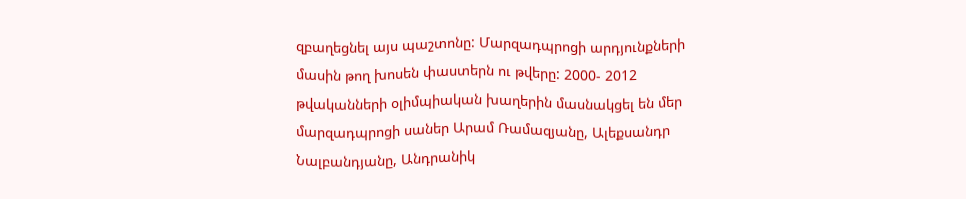զբաղեցնել այս պաշտոնը: Մարզադպրոցի արդյունքների մասին թող խոսեն փաստերն ու թվերը: 2000- 2012 թվականների օլիմպիական խաղերին մասնակցել են մեր մարզադպրոցի սաներ Արամ Ռամազյանը, Ալեքսանդր Նալբանդյանը, Անդրանիկ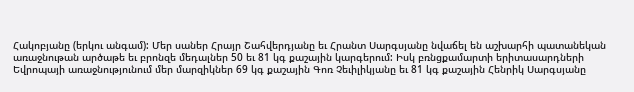Հակոբյանը (երկու անգամ): Մեր սաներ Հրայր Շահվերդյանը եւ Հրանտ Սարգսյանը նվաճել են աշխարհի պատանեկան առաջնութան արծաթե եւ բրոնզե մեդալներ 50 եւ 81 կգ քաշային կարգերում: Իսկ բռնցքամարտի երիտասարդների Եվրոպայի առաջնությունում մեր մարզիկներ 69 կգ քաշային Գոռ Չեւիլիկյանը եւ 81 կգ քաշային Հենրիկ Սարգսյանը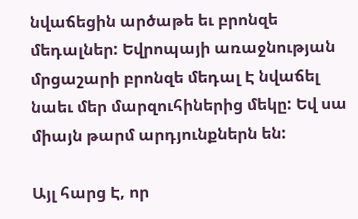նվաճեցին արծաթե եւ բրոնզե մեդալներ: Եվրոպայի առաջնության մրցաշարի բրոնզե մեդալ Է նվաճել նաեւ մեր մարզուհիներից մեկը: Եվ սա միայն թարմ արդյունքներն են:

Այլ հարց Է, որ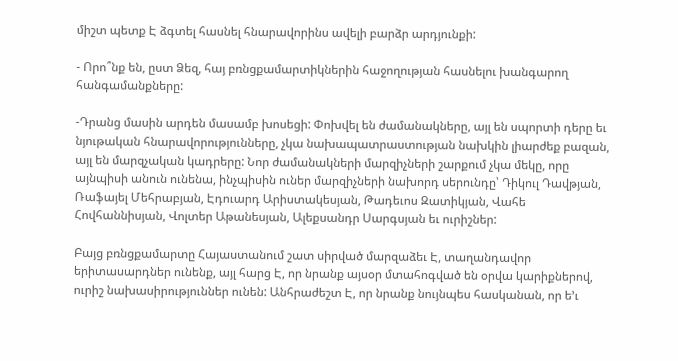միշտ պետք Է ձգտել հասնել հնարավորինս ավելի բարձր արդյունքի:

- Որո՞նք են, ըստ Ձեզ, հայ բռնցքամարտիկներին հաջողության հասնելու խանգարող հանգամանքները:

-Դրանց մասին արդեն մասամբ խոսեցի: Փոխվել են ժամանակները, այլ են սպորտի դերը եւ նյութական հնարավորությունները, չկա նախապատրաստության նախկին լիարժեք բազան, այլ են մարզչական կադրերը: Նոր ժամանակների մարզիչների շարքում չկա մեկը, որը այնպիսի անուն ունենա, ինչպիսին ուներ մարզիչների նախորդ սերունդը՝ Դիկուլ Դավթյան, Ռաֆայել Մեհրաբյան, Էդուարդ Արիստակեսյան, Թադեւոս Զատիկյան, Վահե Հովհաննիսյան, Վոլտեր Աթանեսյան, Ալեքսանդր Սարգսյան եւ ուրիշներ:

Բայց բռնցքամարտը Հայաստանում շատ սիրված մարզաձեւ Է, տաղանդավոր երիտասարդներ ունենք, այլ հարց Է, որ նրանք այսօր մտահոգված են օրվա կարիքներով, ուրիշ նախասիրություններ ունեն: Անհրաժեշտ Է, որ նրանք նույնպես հասկանան, որ ե’ւ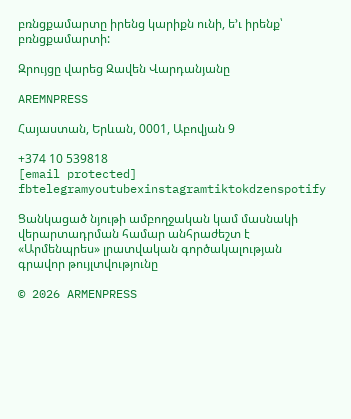բռնցքամարտը իրենց կարիքն ունի, ե’ւ իրենք՝ բռնցքամարտի:

Զրույցը վարեց Զավեն Վարդանյանը

AREMNPRESS

Հայաստան, Երևան, 0001, Աբովյան 9

+374 10 539818
[email protected]
fbtelegramyoutubexinstagramtiktokdzenspotify

Ցանկացած նյութի ամբողջական կամ մասնակի վերարտադրման համար անհրաժեշտ է «Արմենպրես» լրատվական գործակալության գրավոր թույլտվությունը

© 2026 ARMENPRESS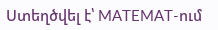Ստեղծվել է՝ MATEMAT-ում